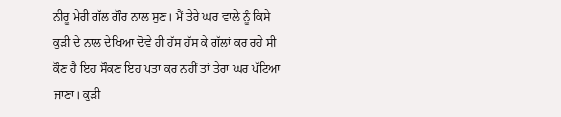ਨੀਰੂ ਮੇਰੀ ਗੱਲ ਗੌਰ ਨਾਲ ਸੁਣ। ਮੈਂ ਤੇਰੇ ਘਰ ਵਾਲੇ ਨੂੰ ਕਿਸੇ ਕੁੜੀ ਦੇ ਨਾਲ ਦੇਖਿਆ ਦੋਵੇ ਹੀ ਹੱਸ ਹੱਸ ਕੇ ਗੱਲਾਂ ਕਰ ਰਹੇ ਸੀ
ਕੌਣ ਹੈ ਇਹ ਸੌਕਣ ਇਹ ਪਤਾ ਕਰ ਨਹੀਂ ਤਾਂ ਤੇਰਾ ਘਰ ਪੱਟਿਆ ਜਾਣਾ। ਕੁੜੀ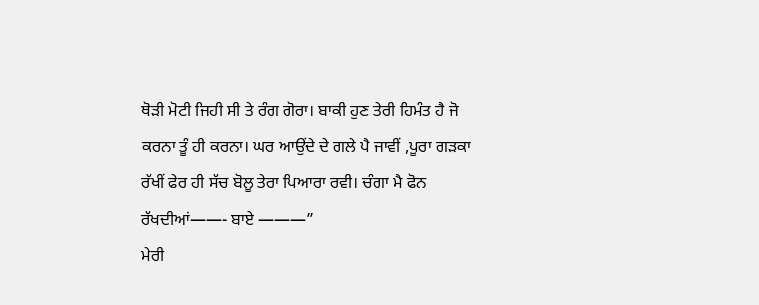ਥੋੜੀ ਮੋਟੀ ਜਿਹੀ ਸੀ ਤੇ ਰੰਗ ਗੋਰਾ। ਬਾਕੀ ਹੁਣ ਤੇਰੀ ਹਿਮੰਤ ਹੈ ਜੋ ਕਰਨਾ ਤੂੰ ਹੀ ਕਰਨਾ। ਘਰ ਆਉਂਦੇ ਦੇ ਗਲੇ ਪੈ ਜਾਵੀਂ ,ਪੂਰਾ ਗੜਕਾ ਰੱਖੀਂ ਫੇਰ ਹੀ ਸੱਚ ਬੋਲੂ ਤੇਰਾ ਪਿਆਰਾ ਰਵੀ। ਚੰਗਾ ਮੈ ਫੋਨ ਰੱਖਦੀਆਂ——- ਬਾਏ ———”
ਮੇਰੀ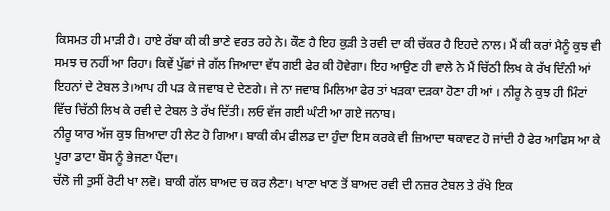ਕਿਸਮਤ ਹੀ ਮਾੜੀ ਹੈ। ਹਾਏ ਰੱਬਾ ਕੀ ਕੀ ਭਾਣੇ ਵਰਤ ਰਹੇ ਨੇ। ਕੌਣ ਹੈ ਇਹ ਕੁੜੀ ਤੇ ਰਵੀ ਦਾ ਕੀ ਚੱਕਰ ਹੈ ਇਹਦੇ ਨਾਲ। ਮੈਂ ਕੀ ਕਰਾਂ ਮੈਨੂੰ ਕੁਝ ਵੀ ਸਮਝ ਚ ਨਹੀਂ ਆ ਰਿਹਾ। ਕਿਵੇਂ ਪੁੱਛਾਂ ਜੇ ਗੱਲ ਜਿਆਦਾ ਵੱਧ ਗਈ ਫੇਰ ਕੀ ਹੋਵੇਗਾ। ਇਹ ਆਉਣ ਹੀ ਵਾਲੇ ਨੇ ਮੈਂ ਚਿੱਠੀ ਲਿਖ ਕੇ ਰੱਖ ਦਿੰਨੀ ਆਂ ਇਹਨਾਂ ਦੇ ਟੇਬਲ ਤੇ।ਆਪ ਹੀ ਪੜ ਕੇ ਜਵਾਬ ਦੇ ਦੇਣਗੇ। ਜੇ ਨਾ ਜਵਾਬ ਮਿਲਿਆ ਫੇਰ ਤਾਂ ਖੜਕਾ ਦੜਕਾ ਹੋਣਾ ਹੀ ਆਂ । ਨੀਰੂ ਨੇ ਕੁਝ ਹੀ ਮਿੰਟਾਂ ਵਿੱਚ ਚਿੱਠੀ ਲਿਖ ਕੇ ਰਵੀ ਦੇ ਟੇਬਲ ਤੇ ਰੱਖ ਦਿੱਤੀ। ਲਓ ਵੱਜ ਗਈ ਘੰਟੀ ਆ ਗਏ ਜਨਾਬ।
ਨੀਰੂ ਯਾਰ ਅੱਜ ਕੁਝ ਜ਼ਿਆਦਾ ਹੀ ਲੇਟ ਹੋ ਗਿਆ। ਬਾਕੀ ਕੰਮ ਫੀਲਡ ਦਾ ਹੁੰਦਾ ਇਸ ਕਰਕੇ ਵੀ ਜ਼ਿਆਦਾ ਥਕਾਵਟ ਹੋ ਜਾਂਦੀ ਹੈ ਫੇਰ ਆਫਿਸ ਆ ਕੇ ਪੂਰਾ ਡਾਟਾ ਬੌਸ ਨੂੰ ਭੇਜਣਾ ਪੈਂਦਾ।
ਚੱਲੋ ਜੀ ਤੁਸੀਂ ਰੋਟੀ ਖਾ ਲਵੋ। ਬਾਕੀ ਗੱਲ ਬਾਅਦ ਚ ਕਰ ਲੈਣਾ। ਖਾਣਾ ਖਾਣ ਤੋਂ ਬਾਅਦ ਰਵੀ ਦੀ ਨਜ਼ਰ ਟੇਬਲ ਤੇ ਰੱਖੇ ਇਕ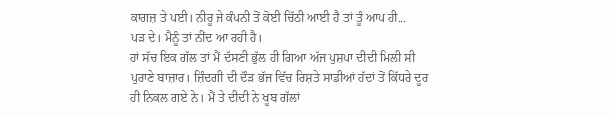ਕਾਗਜ਼ ਤੇ ਪਈ। ਨੀਰੂ ਜੇ ਕੰਪਨੀ ਤੋਂ ਕੋਈ ਚਿੱਠੀ ਆਈ ਹੈ ਤਾਂ ਤੂੰ ਆਪ ਹੀ...
ਪੜ ਦੇ। ਮੈਨੂੰ ਤਾਂ ਨੀਂਦ ਆ ਰਹੀ ਹੈ।
ਹਾਂ ਸੱਚ ਇਕ ਗੱਲ ਤਾਂ ਮੈਂ ਦੱਸਣੀ ਭੁੱਲ ਹੀ ਗਿਆ ਅੱਜ ਪੁਸ਼ਪਾ ਦੀਦੀ ਮਿਲੀ ਸੀ ਪੁਰਾਣੇ ਬਾਜ਼ਾਰ। ਜ਼ਿੰਦਗੀ ਦੀ ਦੌੜ ਭੱਜ ਵਿੱਚ ਰਿਸ਼ਤੇ ਸਾਡੀਆਂ ਹੱਦਾਂ ਤੋਂ ਕਿੱਧਰੇ ਦੂਰ ਹੀ ਨਿਕਲ ਗਏ ਨੇ। ਮੈਂ ਤੇ ਦੀਦੀ ਨੇ ਖੂਬ ਗੱਲਾਂ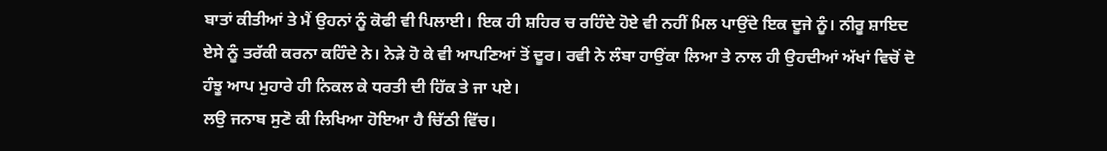ਬਾਤਾਂ ਕੀਤੀਆਂ ਤੇ ਮੈਂ ਉਹਨਾਂ ਨੂੰ ਕੋਫੀ ਵੀ ਪਿਲਾਈ। ਇਕ ਹੀ ਸ਼ਹਿਰ ਚ ਰਹਿੰਦੇ ਹੋਏ ਵੀ ਨਹੀਂ ਮਿਲ ਪਾਉਂਦੇ ਇਕ ਦੂਜੇ ਨੂੰ। ਨੀਰੂ ਸ਼ਾਇਦ ਏਸੇ ਨੂੰ ਤਰੱਕੀ ਕਰਨਾ ਕਹਿੰਦੇ ਨੇ। ਨੇੜੇ ਹੋ ਕੇ ਵੀ ਆਪਣਿਆਂ ਤੋਂ ਦੂਰ। ਰਵੀ ਨੇ ਲੰਬਾ ਹਾਉਂਕਾ ਲਿਆ ਤੇ ਨਾਲ ਹੀ ਉਹਦੀਆਂ ਅੱਖਾਂ ਵਿਚੋਂ ਦੋ ਹੰਝੂ ਆਪ ਮੁਹਾਰੇ ਹੀ ਨਿਕਲ ਕੇ ਧਰਤੀ ਦੀ ਹਿੱਕ ਤੇ ਜਾ ਪਏ।
ਲਉ ਜਨਾਬ ਸੁਣੋ ਕੀ ਲਿਖਿਆ ਹੋਇਆ ਹੈ ਚਿੱਠੀ ਵਿੱਚ।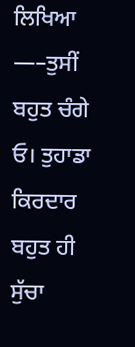ਲਿਖਿਆ —–ਤੁਸੀਂ ਬਹੁਤ ਚੰਗੇ ਓ। ਤੁਹਾਡਾ ਕਿਰਦਾਰ ਬਹੁਤ ਹੀ ਸੁੱਚਾ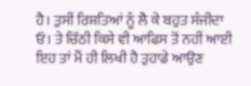ਹੈ। ਤੁਸੀਂ ਰਿਸ਼ਤਿਆਂ ਨੂੰ ਲੈ ਕੇ ਬਹੁਤ ਸੰਜੀਦਾ ਓ। ਤੇ ਚਿੱਠੀ ਕਿਸੇ ਵੀ ਆਫਿਸ ਤੋਂ ਨਹੀਂ ਆਈ ਇਹ ਤਾਂ ਮੈਂ ਹੀ ਲਿਖੀ ਹੈ ਤੁਹਾਡੇ ਆਉਣ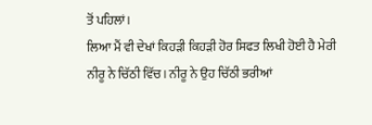ਤੋਂ ਪਹਿਲਾਂ।
ਲਿਆ ਮੈਂ ਵੀ ਦੇਖਾਂ ਕਿਹੜੀ ਕਿਹੜੀ ਹੋਰ ਸਿਫਤ ਲਿਖੀ ਹੋਈ ਹੈ ਮੇਰੀ ਨੀਰੂ ਨੇ ਚਿੱਠੀ ਵਿੱਚ। ਨੀਰੂ ਨੇ ਉਹ ਚਿੱਠੀ ਭਰੀਆਂ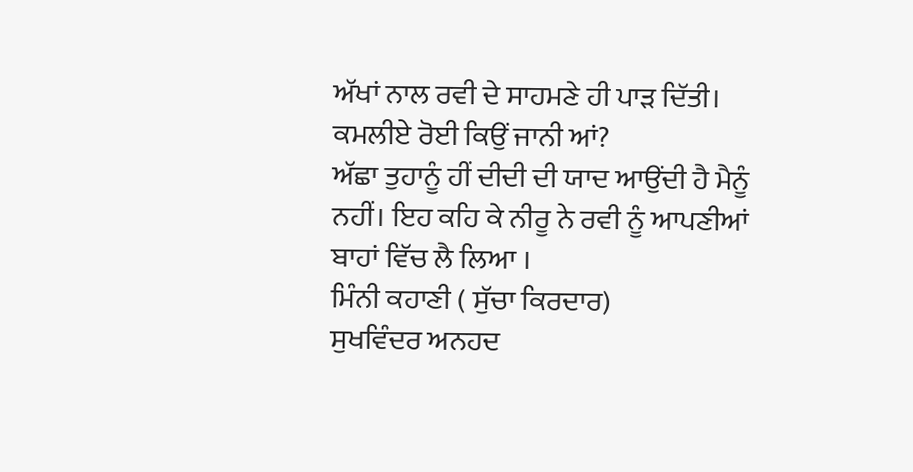ਅੱਖਾਂ ਨਾਲ ਰਵੀ ਦੇ ਸਾਹਮਣੇ ਹੀ ਪਾੜ ਦਿੱਤੀ।
ਕਮਲੀਏ ਰੋਈ ਕਿਉਂ ਜਾਨੀ ਆਂ?
ਅੱਛਾ ਤੁਹਾਨੂੰ ਹੀਂ ਦੀਦੀ ਦੀ ਯਾਦ ਆਉਂਦੀ ਹੈ ਮੈਨੂੰ ਨਹੀਂ। ਇਹ ਕਹਿ ਕੇ ਨੀਰੂ ਨੇ ਰਵੀ ਨੂੰ ਆਪਣੀਆਂ ਬਾਹਾਂ ਵਿੱਚ ਲੈ ਲਿਆ ।
ਮਿੰਨੀ ਕਹਾਣੀ ( ਸੁੱਚਾ ਕਿਰਦਾਰ)
ਸੁਖਵਿੰਦਰ ਅਨਹਦ